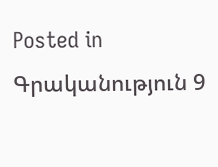Posted in Գրականություն 9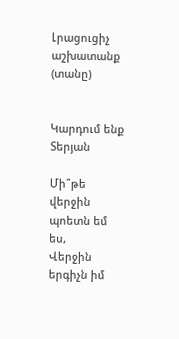Լրացուցիչ աշխատանք (տանը)


Կարդում ենք Տերյան

Մի՞թե վերջին պոետն եմ ես,
Վերջին երգիչն իմ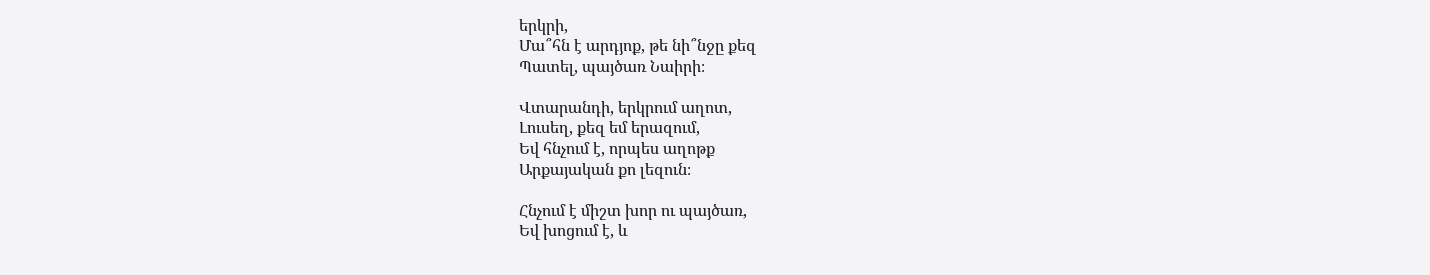երկրի,
Մա՞հն է արդյոք, թե նի՞նջը քեզ
Պատել, պայծառ Նաիրի։

Վտարանդի, երկրում աղոտ,
Լուսեղ, քեզ եմ երազում,
Եվ հնչում է, որպես աղոթք
Արքայական քո լեզուն։

Հնչում է միշտ խոր ու պայծառ,
Եվ խոցում է, և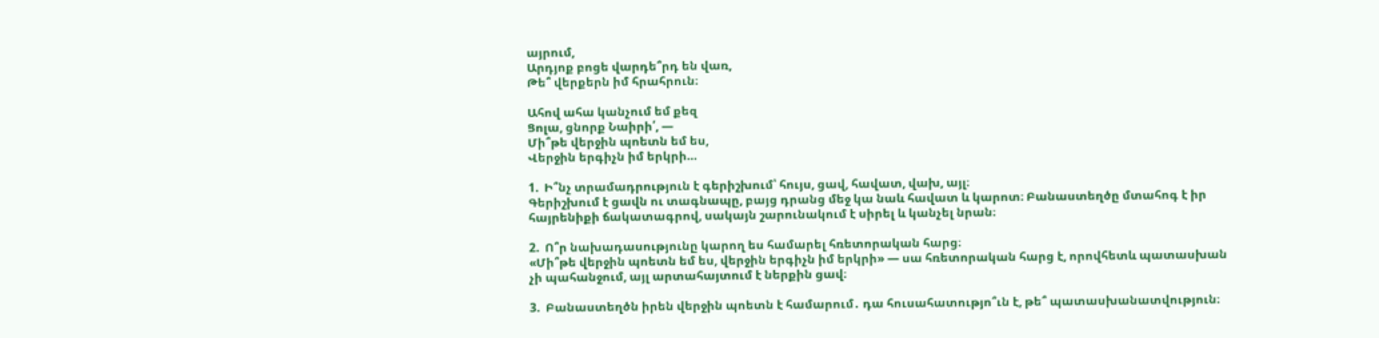այրում,
Արդյոք բոցե վարդե՞րդ են վառ,
Թե՞ վերքերն իմ հրահրուն։

Ահով ահա կանչում եմ քեզ
Ցոլա, ցնորք Նաիրի՛, —
Մի՞թե վերջին պոետն եմ ես,
Վերջին երգիչն իմ երկրի…

1.  Ի՞նչ տրամադրություն է գերիշխում՝ հույս, ցավ, հավատ, վախ, այլ։
Գերիշխում է ցավն ու տագնապը, բայց դրանց մեջ կա նաև հավատ և կարոտ։ Բանաստեղծը մտահոգ է իր հայրենիքի ճակատագրով, սակայն շարունակում է սիրել և կանչել նրան։

2.  Ո՞ր նախադասությունը կարող ես համարել հռետորական հարց։
«Մի՞թե վերջին պոետն եմ ես, վերջին երգիչն իմ երկրի» — սա հռետորական հարց է, որովհետև պատասխան չի պահանջում, այլ արտահայտում է ներքին ցավ։

3.  Բանաստեղծն իրեն վերջին պոետն է համարում․ դա հուսահատությո՞ւն է, թե՞ պատասխանատվություն։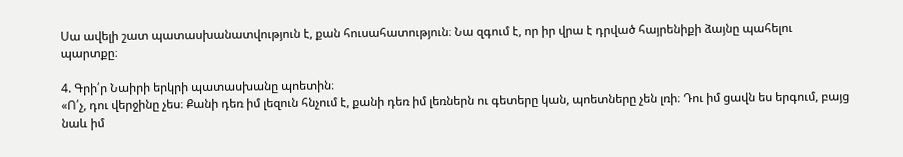Սա ավելի շատ պատասխանատվություն է, քան հուսահատություն։ Նա զգում է, որ իր վրա է դրված հայրենիքի ձայնը պահելու պարտքը։

4. Գրի՛ր Նաիրի երկրի պատասխանը պոետին։
«Ո՛չ, դու վերջինը չես։ Քանի դեռ իմ լեզուն հնչում է, քանի դեռ իմ լեռներն ու գետերը կան, պոետները չեն լռի։ Դու իմ ցավն ես երգում, բայց նաև իմ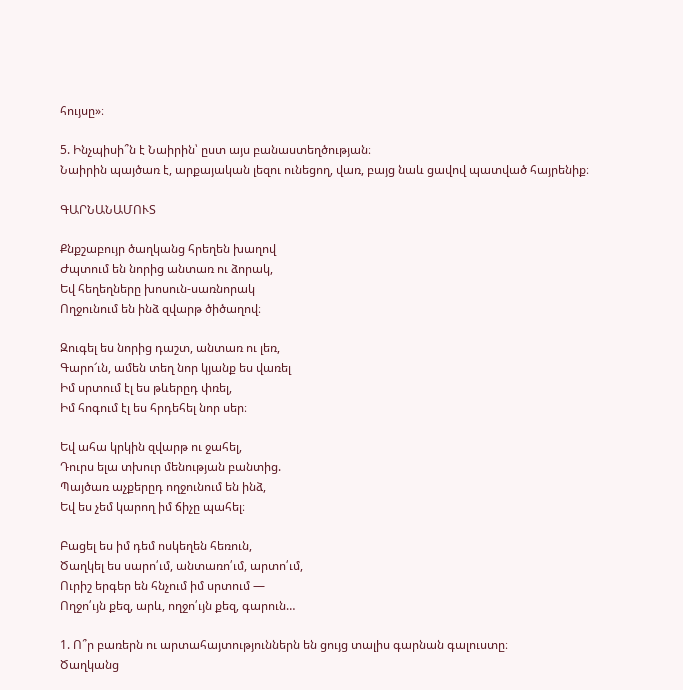հույսը»։

5. Ինչպիսի՞ն է Նաիրին՝ ըստ այս բանաստեղծության։
Նաիրին պայծառ է, արքայական լեզու ունեցող, վառ, բայց նաև ցավով պատված հայրենիք։

ԳԱՐՆԱՆԱՄՈՒՏ

Քնքշաբույր ծաղկանց հրեղեն խաղով
Ժպտում են նորից անտառ ու ձորակ,
Եվ հեղեղները խոսուն-սառնորակ
Ողջունում են ինձ զվարթ ծիծաղով։

Զուգել ես նորից դաշտ, անտառ ու լեռ,
Գարո՜ւն, ամեն տեղ նոր կյանք ես վառել
Իմ սրտում էլ ես թևերըդ փռել,
Իմ հոգում էլ ես հրդեհել նոր սեր։

Եվ ահա կրկին զվարթ ու ջահել,
Դուրս ելա տխուր մենության բանտից.
Պայծառ աչքերըդ ողջունում են ինձ,
Եվ ես չեմ կարող իմ ճիչը պահել։

Բացել ես իմ դեմ ոսկեղեն հեռուն,
Ծաղկել ես սարո՛ւմ, անտառո՛ւմ, արտո՛ւմ,
Ուրիշ երգեր են հնչում իմ սրտում —
Ողջո՛ւյն քեզ, արև, ողջո՛ւյն քեզ, գարուն…

1. Ո՞ր բառերն ու արտահայտություններն են ցույց տալիս գարնան գալուստը։
Ծաղկանց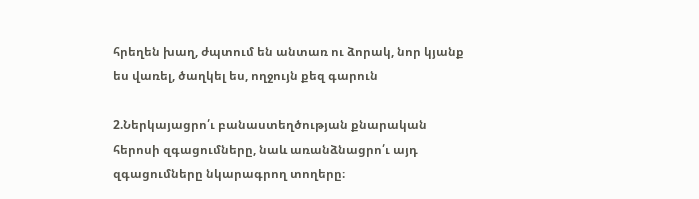հրեղեն խաղ, ժպտում են անտառ ու ձորակ, նոր կյանք ես վառել, ծաղկել ես, ողջույն քեզ գարուն

2.Ներկայացրո՛ւ բանաստեղծության քնարական հերոսի զգացումները, նաև առանձնացրո՛ւ այդ զգացումները նկարագրող տողերը։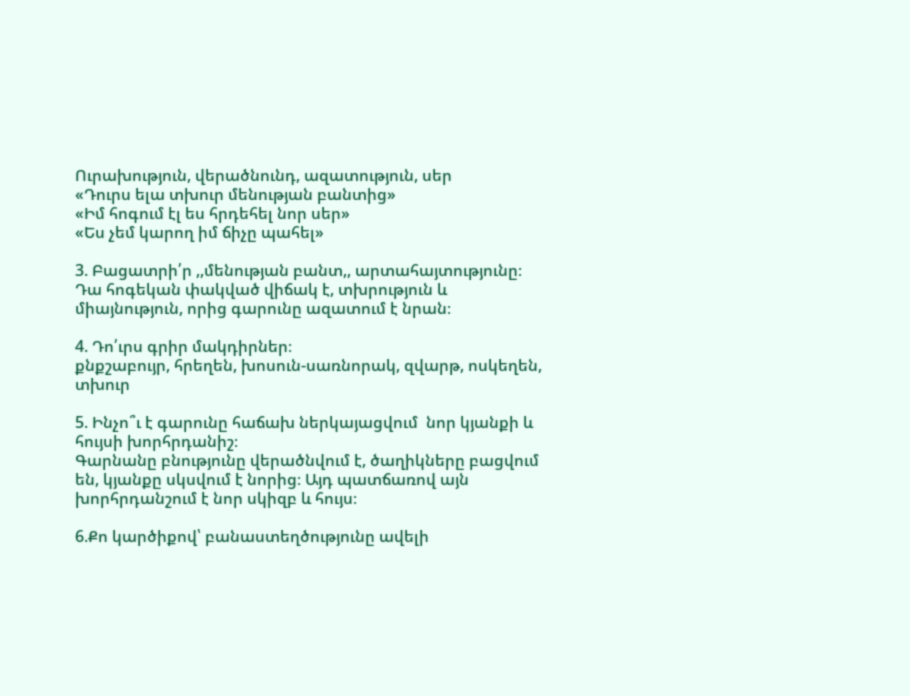Ուրախություն, վերածնունդ, ազատություն, սեր
«Դուրս ելա տխուր մենության բանտից»
«Իմ հոգում էլ ես հրդեհել նոր սեր»
«Ես չեմ կարող իմ ճիչը պահել»

3. Բացատրի՛ր ,,մենության բանտ,, արտահայտությունը։
Դա հոգեկան փակված վիճակ է, տխրություն և միայնություն, որից գարունը ազատում է նրան։

4. Դո՛ւրս գրիր մակդիրներ։
քնքշաբույր, հրեղեն, խոսուն-սառնորակ, զվարթ, ոսկեղեն, տխուր

5. Ինչո՞ւ է գարունը հաճախ ներկայացվում  նոր կյանքի և հույսի խորհրդանիշ։
Գարնանը բնությունը վերածնվում է, ծաղիկները բացվում են, կյանքը սկսվում է նորից։ Այդ պատճառով այն խորհրդանշում է նոր սկիզբ և հույս։

6.Քո կարծիքով՝ բանաստեղծությունը ավելի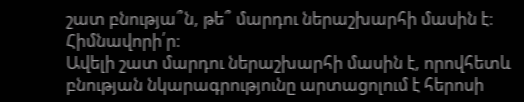շատ բնությա՞ն, թե՞ մարդու ներաշխարհի մասին է։ Հիմնավորի՛ր։
Ավելի շատ մարդու ներաշխարհի մասին է, որովհետև բնության նկարագրությունը արտացոլում է հերոսի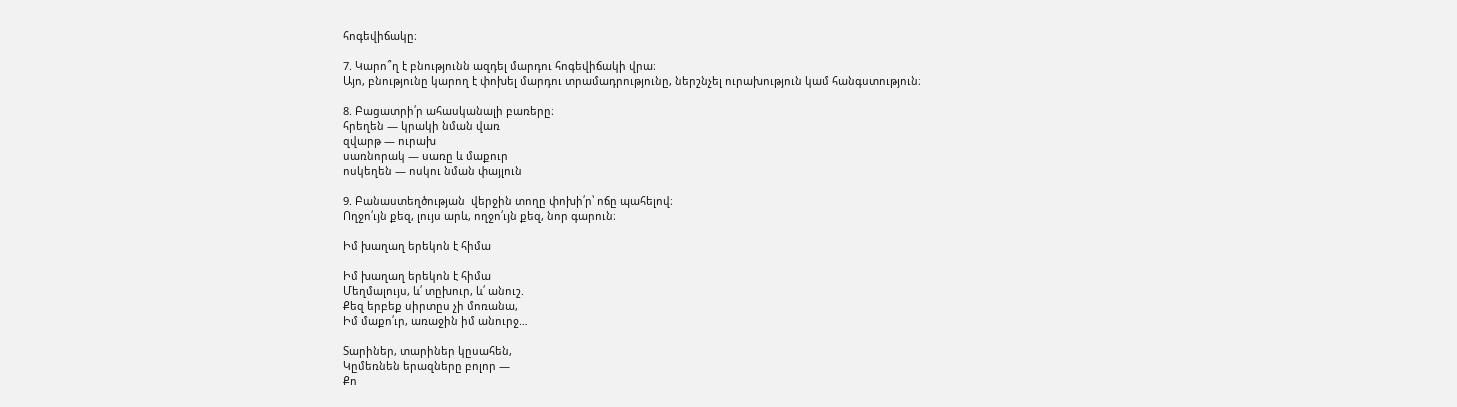հոգեվիճակը։

7. Կարո՞ղ է բնությունն ազդել մարդու հոգեվիճակի վրա։
Այո, բնությունը կարող է փոխել մարդու տրամադրությունը, ներշնչել ուրախություն կամ հանգստություն։

8. Բացատրի՛ր ահասկանալի բառերը։
հրեղեն — կրակի նման վառ
զվարթ — ուրախ
սառնորակ — սառը և մաքուր
ոսկեղեն — ոսկու նման փայլուն

9. Բանաստեղծության  վերջին տողը փոխի՛ր՝ ոճը պահելով։
Ողջո՛ւյն քեզ, լույս արև, ողջո՛ւյն քեզ, նոր գարուն։

Իմ խաղաղ երեկոն է հիմա

Իմ խաղաղ երեկոն է հիմա
Մեղմալույս, և՛ տըխուր, և՛ անուշ.
Քեզ երբեք սիրտըս չի մոռանա,
Իմ մաքո՛ւր, առաջին իմ անուրջ…

Տարիներ, տարիներ կըսահեն,
Կըմեռնեն երազները բոլոր —
Քո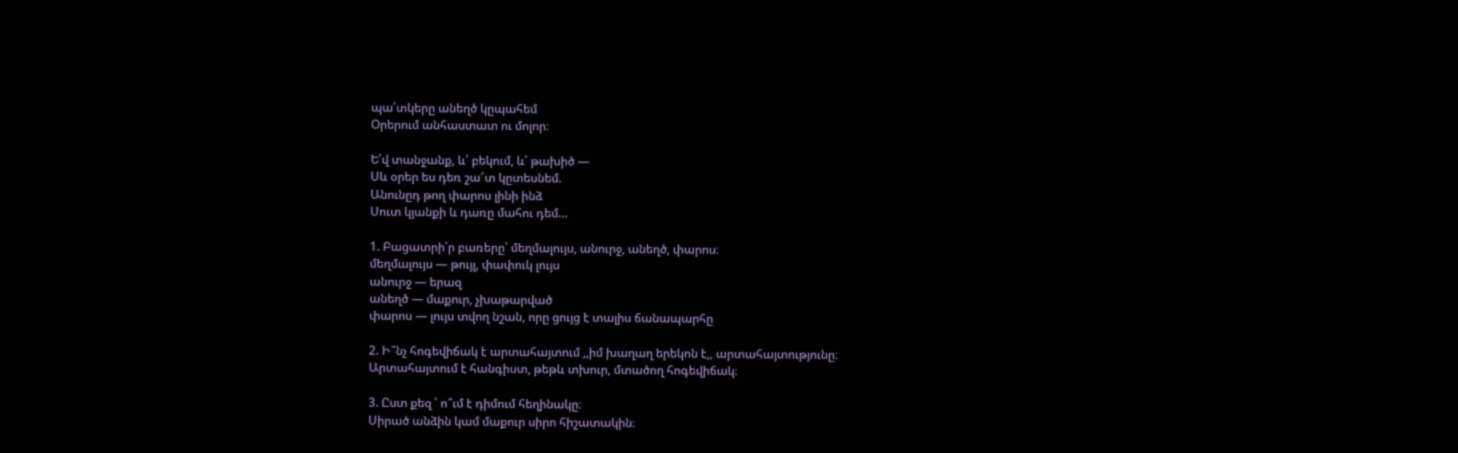պա՛տկերը անեղծ կըպահեմ
Օրերում անհաստատ ու մոլոր։

Ե՛վ տանջանք, և՛ բեկում, և՛ թախիծ —
Սև օրեր ես դեռ շա՜տ կըտեսնեմ.
Անունըդ թող փարոս լինի ինձ
Սուտ կյանքի և դառը մահու դեմ…

1. Բացատրի՛ր բառերը՝ մեղմալույս, անուրջ, անեղծ, փարոս։
մեղմալույս — թույլ, փափուկ լույս
անուրջ — երազ
անեղծ — մաքուր, չխաթարված
փարոս — լույս տվող նշան, որը ցույց է տալիս ճանապարհը

2. Ի՞նչ հոգեվիճակ է արտահայտում ,,իմ խաղաղ երեկոն է,, արտահայտությունը։
Արտահայտում է հանգիստ, թեթև տխուր, մտածող հոգեվիճակ։

3. Ըստ քեզ ՝ ո՞ւմ է դիմում հեղինակը։
Սիրած անձին կամ մաքուր սիրո հիշատակին։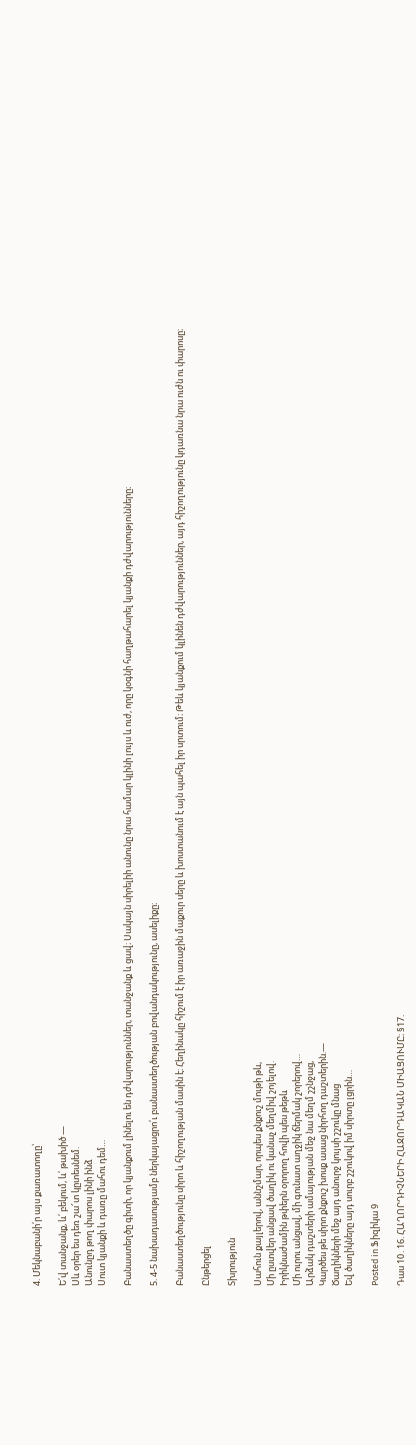4. Մեկնաբանի՛ր այս քառատողը՝

Ե՛վ տանջանք, և՛ բեկում, և՛ թախիծ —
Սև օրեր ես դեռ շա՜տ կըտեսնեմ.
Անունըդ թող փարոս լինի ինձ
Սուտ կյանքի և դառը մահու դեմ…

Բանաստեղծը գիտի, որ կյանքում լինելու են դժվարություններ, տանջանք և ցավ։ Սակայն սիրելիի անունը նրա համար կլինի լույս և ուժ, որը կօգնի հաղթահարել կյանքի դժվարությունները։

5. 4-5 նախադասությամբ ներկայացրո՛ւ բանաստեղծության բովանդակությունը, ասելիքը։

Բանաստեղծությունը սիրո և հիշողության մասին է։ Հեղինակը հիշում է իր առաջին մաքուր սերը և խոստանում է այն պահել իր սրտում։ Թեև կյանքում կլինեն դժվարություններ, այդ հիշողությունը կդառնա նրա ուժն ու փարոսը։

Ընթերցել

Տխրություն

Սահուն քայլերով, աննշմար, որպես քնքուշ մութի թև,
Մի ըստվեր անցավ ծաղիկ ու կանաչ մեղմիվ շոյելով.
Իրիկնաժամին թփերն օրորող հովի պես թեթև
Մի ուրու անցավ, մի գունատ աղջիկ ճերմակ շորերով…
Արձակ դաշտերի ամայության մեջ նա մեղմ շշնջաց,
Կարծես թե սիրո քնքուշ խոսք ասաց նիրհող դաշտերին.—
Ծաղիկների մեջ այդ անուրջ կույսի շշուկը մնաց
Եվ ծաղիկները այդ սուրբ շշուկով իմ սիրտը լցրին…

Posted in Ֆիզիկա 9

Դաս 10․16. ՀԱՂՈՐԴԻՉՆԵՐԻ ՀԱՋՈՐԴԱԿԱՆ ՄԻԱՑՈՒՄԸ։ §17.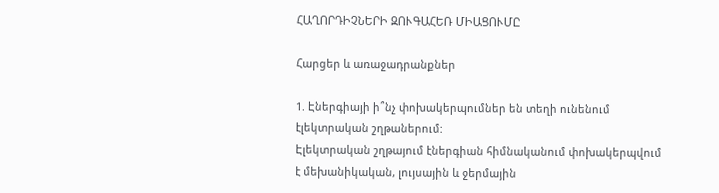ՀԱՂՈՐԴԻՉՆԵՐԻ ԶՈՒԳԱՀԵՌ ՄԻԱՑՈՒՄԸ

Հարցեր և առաջադրանքներ

1. Էներգիայի ի՞նչ փոխակերպումներ են տեղի ունենում էլեկտրական շղթաներում:
Էլեկտրական շղթայում էներգիան հիմնականում փոխակերպվում է մեխանիկական, լույսային և ջերմային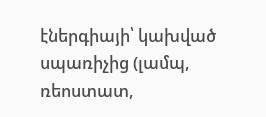էներգիայի՝ կախված սպառիչից (լամպ, ռեոստատ,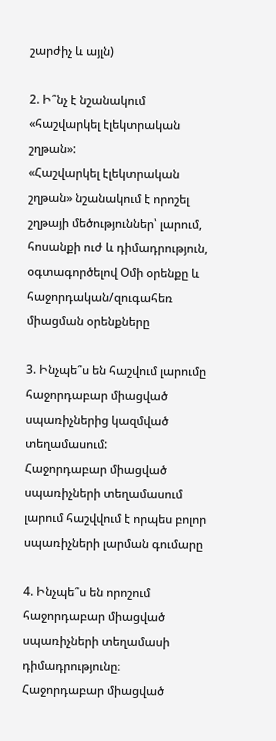շարժիչ և այլն)

2. Ի՞նչ է նշանակում «հաշվարկել էլեկտրական շղթան»:
«Հաշվարկել էլեկտրական շղթան» նշանակում է որոշել շղթայի մեծություններ՝ լարում, հոսանքի ուժ և դիմադրություն, օգտագործելով Օմի օրենքը և հաջորդական/զուգահեռ միացման օրենքները

3. Ինչպե՞ս են հաշվում լարումը հաջորդաբար միացված սպառիչներից կազմված տեղամասում:
Հաջորդաբար միացված սպառիչների տեղամասում լարում հաշվվում է որպես բոլոր սպառիչների լարման գումարը

4. Ինչպե՞ս են որոշում հաջորդաբար միացված սպառիչների տեղամասի դիմադրությունը։
Հաջորդաբար միացված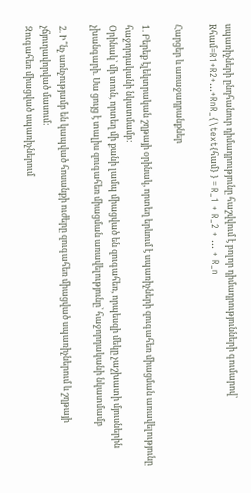սպառիչների ընդհանուր դիմադրությունը հաշվվում է բոլոր դիմադրությունների գումարով՝ Rհամ=R1+R2+...+RnR_{\text{համ} } = R_1 + R_2 + … + R_n

Հարցեր և առաջադրանքներ

1. Բերեք էլեկտրական շղթայի օրինակ, որտեղ երևում է սպառիչների զուգահեռ միացման առավելությունը հաջորդականի նկատմամբ:
Օրինակ՝ մի տուն, որտեղ մի քանի լամպ միացված են զուգահեռ, որպեսզի մեկը չաշխատի մյուսներին չխանգարի. Սա ցույց է տալիս զուգահեռ միացման առավելությունը՝ հաջորդականի նկատմամբ

2. Ի՞նչ առնչությամբ են կապված հոսանքի ուժերը զուգահեռ միացված սպառիչներում և շղթայի չճյուղավորված մասում:
Զուգահեռ միացված սպառիչներում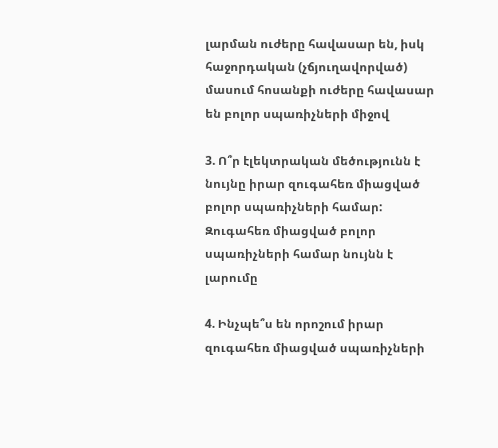լարման ուժերը հավասար են, իսկ հաջորդական (չճյուղավորված) մասում հոսանքի ուժերը հավասար են բոլոր սպառիչների միջով

3. Ո՞ր էլեկտրական մեծությունն է նույնը իրար զուգահեռ միացված բոլոր սպառիչների համար:
Զուգահեռ միացված բոլոր սպառիչների համար նույնն է լարումը

4. Ինչպե՞ս են որոշում իրար զուգահեռ միացված սպառիչների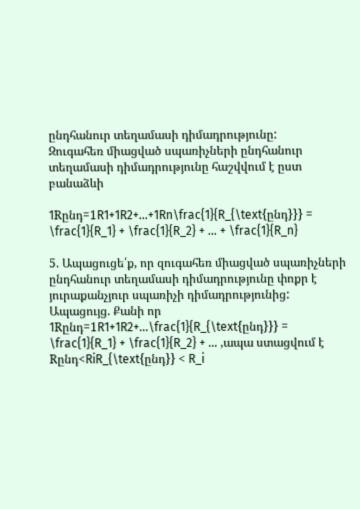ընդհանուր տեղամասի դիմադրությունը:
Զուգահեռ միացված սպառիչների ընդհանուր տեղամասի դիմադրությունը հաշվվում է ըստ բանաձևի

1Rընդ=1R1+1R2+...+1Rn\frac{1}{R_{\text{ընդ}}} = \frac{1}{R_1} + \frac{1}{R_2} + … + \frac{1}{R_n}

5. Ապացուցե՛ք, որ զուգահեռ միացված սպառիչների ընդհանուր տեղամասի դիմադրությունը փոքր է յուրաքանչյուր սպառիչի դիմադրությունից:
Ապացույց. Քանի որ 1Rընդ=1R1+1R2+...\frac{1}{R_{\text{ընդ}}} = \frac{1}{R_1} + \frac{1}{R_2} + … ,ապա ստացվում է Rընդ<RiR_{\text{ընդ}} < R_i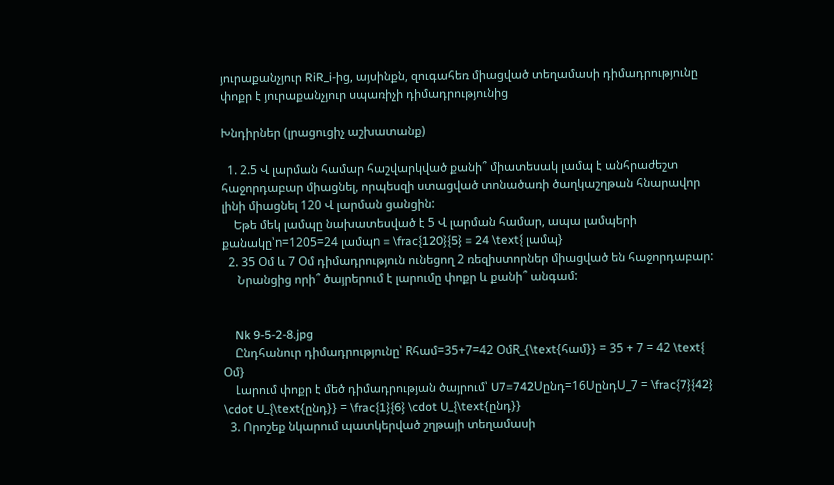յուրաքանչյուր RiR_i-ից, այսինքն, զուգահեռ միացված տեղամասի դիմադրությունը փոքր է յուրաքանչյուր սպառիչի դիմադրությունից

Խնդիրներ (լրացուցիչ աշխատանք)

  1. 2.5 Վ լարման համար հաշվարկված քանի՞ միատեսակ լամպ է անհրաժեշտ հաջորդաբար միացնել, որպեսզի ստացված տոնածառի ծաղկաշղթան հնարավոր լինի միացնել 120 Վ լարման ցանցին:
    Եթե մեկ լամպը նախատեսված է 5 Վ լարման համար, ապա լամպերի քանակը՝n=1205=24 լամպn = \frac{120}{5} = 24 \text{ լամպ}
  2. 35 Օմ և 7 Օմ դիմադրություն ունեցող 2 ռեզիստորներ միացված են հաջորդաբար:
     Նրանցից որի՞ ծայրերում է լարումը փոքր և քանի՞ անգամ:


    Nk 9-5-2-8.jpg
    Ընդհանուր դիմադրությունը՝ Rհամ=35+7=42 ՕմR_{\text{համ}} = 35 + 7 = 42 \text{ Օմ}
    Լարում փոքր է մեծ դիմադրության ծայրում՝ U7=742Uընդ=16UընդU_7 = \frac{7}{42} \cdot U_{\text{ընդ}} = \frac{1}{6} \cdot U_{\text{ընդ}}
  3. Որոշեք նկարում պատկերված շղթայի տեղամասի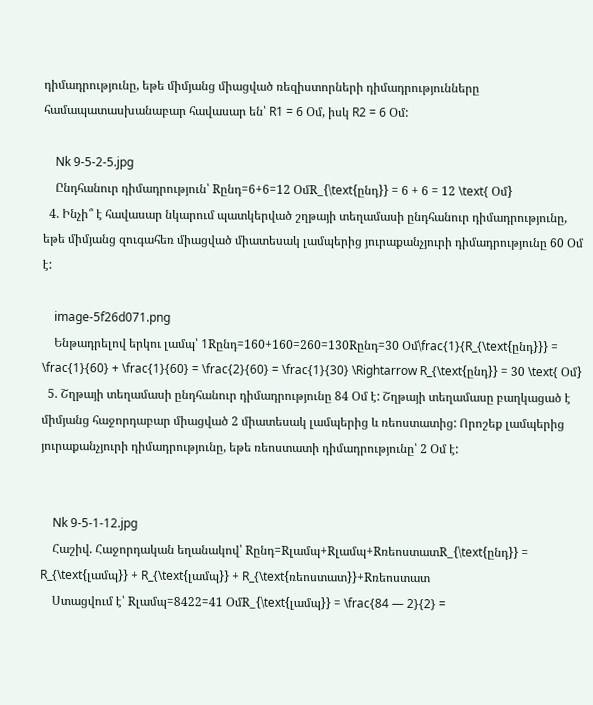դիմադրությունը, եթե միմյանց միացված ռեզիստորների դիմադրությունները համապատասխանաբար հավասար են՝ R1 = 6 Օմ, իսկ R2 = 6 Օմ:

    Nk 9-5-2-5.jpg
    Ընդհանուր դիմադրություն՝ Rընդ=6+6=12 ՕմR_{\text{ընդ}} = 6 + 6 = 12 \text{ Օմ}
  4. Ինչի՞ է հավասար նկարում պատկերված շղթայի տեղամասի ընդհանուր դիմադրությունը, եթե միմյանց զուգահեռ միացված միատեսակ լամպերից յուրաքանչյուրի դիմադրությունը 60 Օմ է:

    image-5f26d071.png
    Ենթադրելով երկու լամպ՝ 1Rընդ=160+160=260=130Rընդ=30 Օմ\frac{1}{R_{\text{ընդ}}} = \frac{1}{60} + \frac{1}{60} = \frac{2}{60} = \frac{1}{30} \Rightarrow R_{\text{ընդ}} = 30 \text{ Օմ}
  5. Շղթայի տեղամասի ընդհանուր դիմադրությունը 84 Օմ է: Շղթայի տեղամասը բաղկացած է միմյանց հաջորդաբար միացված 2 միատեսակ լամպերից և ռեոստատից: Որոշեք լամպերից յուրաքանչյուրի դիմադրությունը, եթե ռեոստատի դիմադրությունը՝ 2 Օմ է:


    Nk 9-5-1-12.jpg
    Հաշիվ. Հաջորդական եղանակով՝ Rընդ=Rլամպ+Rլամպ+RռեոստատR_{\text{ընդ}} = R_{\text{լամպ}} + R_{\text{լամպ}} + R_{\text{ռեոստատ}}+Rռեոստատ
    Ստացվում է՝ Rլամպ=8422=41 ՕմR_{\text{լամպ}} = \frac{84 — 2}{2} =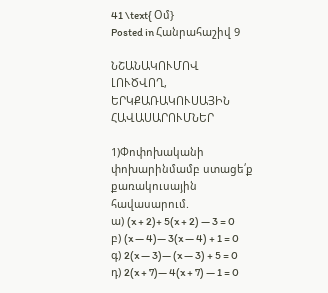41 \text{ Օմ}
Posted in Հանրահաշիվ 9

ՆՇԱՆԱԿՈՒՄՈՎ ԼՈՒԾՎՈՂ, ԵՐԿՔԱՌԱԿՈՒՍԱՅԻՆ ՀԱՎԱՍԱՐՈՒՄՆԵՐ

1)Փոփոխականի փոխարինմամբ ստացե՛ք քառակուսային հավասարում.
ա) (x + 2)+ 5(x + 2) — 3 = 0
բ) (x — 4)— 3(x — 4) + 1 = 0
գ) 2(x — 3)— (x — 3) + 5 = 0
դ) 2(x + 7)— 4(x + 7) — 1 = 0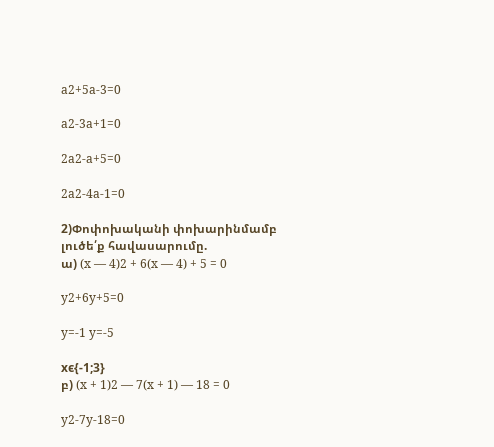a2+5a-3=0

a2-3a+1=0

2a2-a+5=0

2a2-4a-1=0

2)Փոփոխականի փոխարինմամբ լուծե՛ք հավասարումը.
ա) (x — 4)2 + 6(x — 4) + 5 = 0

y2+6y+5=0

y=-1 y=-5

xϵ{-1;3}
բ) (x + 1)2 — 7(x + 1) — 18 = 0

y2-7y-18=0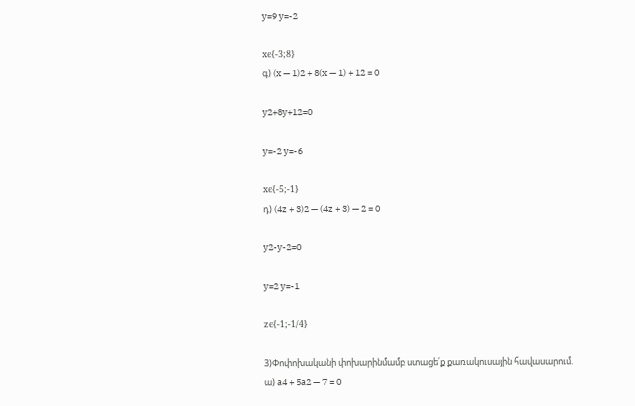y=9 y=-2

xϵ{-3;8}
գ) (x — 1)2 + 8(x — 1) + 12 = 0

y2+8y+12=0

y=-2 y=-6

xϵ{-5;-1}
դ) (4z + 3)2 — (4z + 3) — 2 = 0

y2-y-2=0

y=2 y=-1

zϵ{-1;-1/4}

3)Փոփոխականի փոխարինմամբ ստացե՛ք քառակուսային հավասարում.
ա) a4 + 5a2 — 7 = 0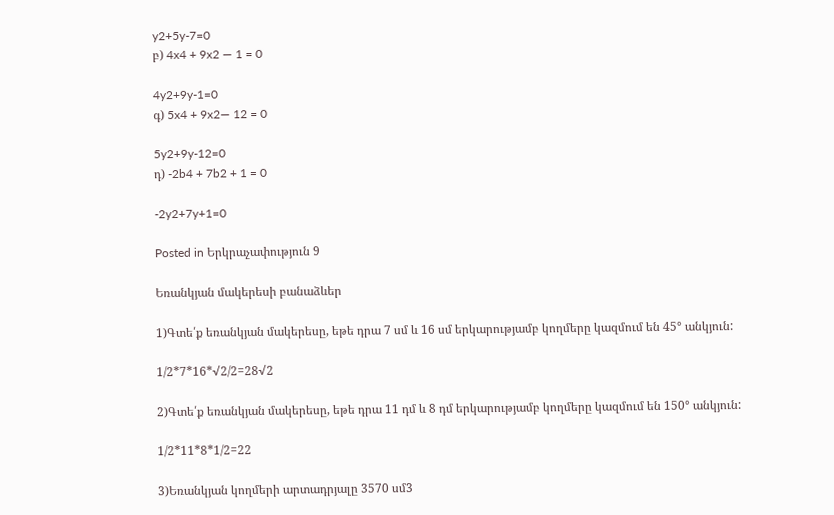y2+5y-7=0
բ) 4x4 + 9x2 — 1 = 0

4y2+9y-1=0
գ) 5x4 + 9x2— 12 = 0

5y2+9y-12=0
դ) -2b4 + 7b2 + 1 = 0

-2y2+7y+1=0

Posted in Երկրաչափություն 9

Եռանկյան մակերեսի բանաձևեր

1)Գտե՛ք եռանկյան մակերեսը, եթե դրա 7 սմ և 16 սմ երկարությամբ կողմերը կազմում են 45° անկյուն:

1/2*7*16*√2/2=28√2

2)Գտե՛ք եռանկյան մակերեսը, եթե դրա 11 դմ և 8 դմ երկարությամբ կողմերը կազմում են 150° անկյուն:

1/2*11*8*1/2=22

3)Եռանկյան կողմերի արտադրյալը 3570 սմ3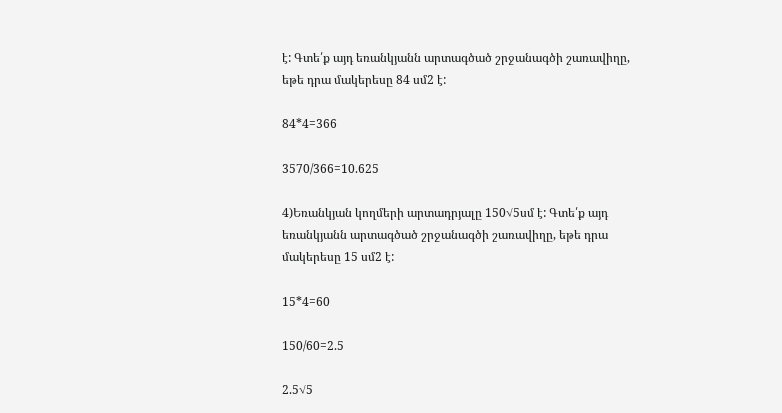է: Գտե՛ք այդ եռանկյանն արտագծած շրջանագծի շառավիղը, եթե դրա մակերեսը 84 սմ2 է:

84*4=366

3570/366=10.625

4)Եռանկյան կողմերի արտադրյալը 150√5սմ է: Գտե՛ք այդ եռանկյանն արտագծած շրջանագծի շառավիղը, եթե դրա մակերեսը 15 սմ2 է:

15*4=60

150/60=2.5

2.5√5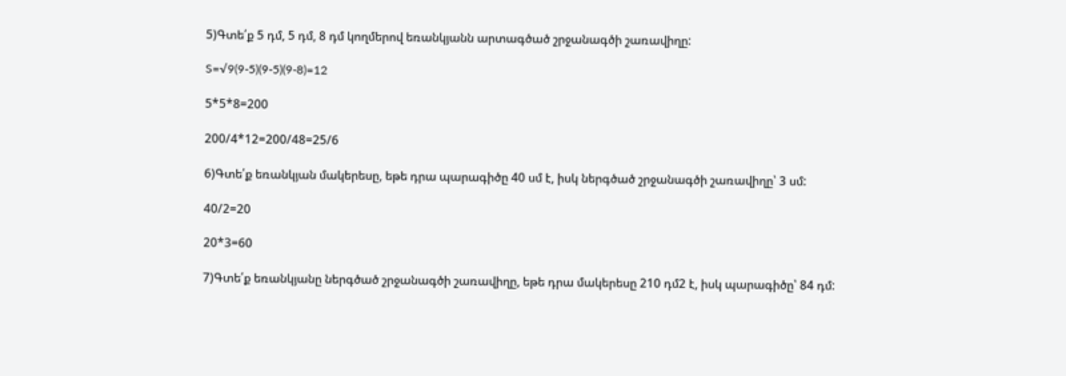5)Գտե՛ք 5 դմ, 5 դմ, 8 դմ կողմերով եռանկյանն արտագծած շրջանագծի շառավիղը:

S=√9(9-5)(9-5)(9-8)=12

5*5*8=200

200/4*12=200/48=25/6

6)Գտե՛ք եռանկյան մակերեսը, եթե դրա պարագիծը 40 սմ է, իսկ ներգծած շրջանագծի շառավիղը՝ 3 սմ:

40/2=20

20*3=60

7)Գտե՛ք եռանկյանը ներգծած շրջանագծի շառավիղը, եթե դրա մակերեսը 210 դմ2 է, իսկ պարագիծը՝ 84 դմ: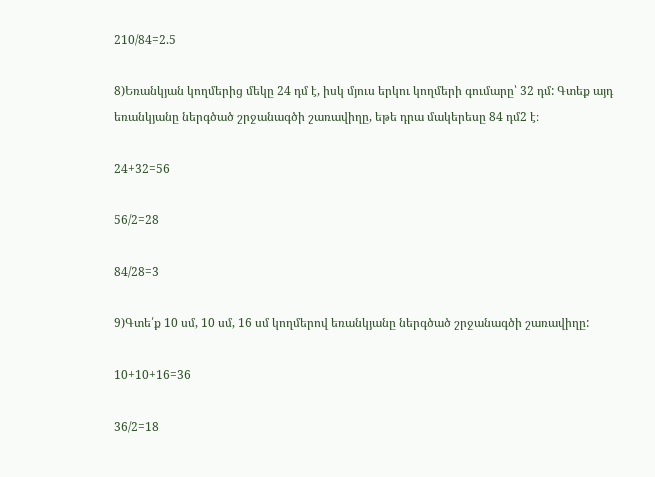210/84=2.5

8)Եռանկյան կողմերից մեկը 24 դմ է, իսկ մյուս երկու կողմերի գումարը՝ 32 դմ: Գտեք այդ եռանկյանը ներգծած շրջանագծի շառավիղը, եթե դրա մակերեսը 84 դմ2 է։

24+32=56

56/2=28

84/28=3

9)Գտե՛ք 10 սմ, 10 սմ, 16 սմ կողմերով եռանկյանը ներգծած շրջանագծի շառավիղը:

10+10+16=36

36/2=18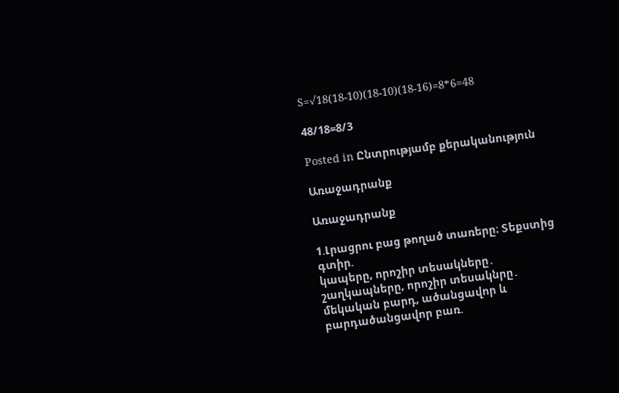S=√18(18-10)(18-10)(18-16)=8*6=48

48/18=8/3

Posted in Ընտրությամբ քերականություն

Առաջադրանք

Առաջադրանք

1.Լրացրու բաց թողած տառերը։ Տեքստից գտիր.
կապերը, որոշիր տեսակները․
շաղկապները, որոշիր տեսակնրը․
մեկական բարդ, ածանցավոր և բարդածանցավոր բառ.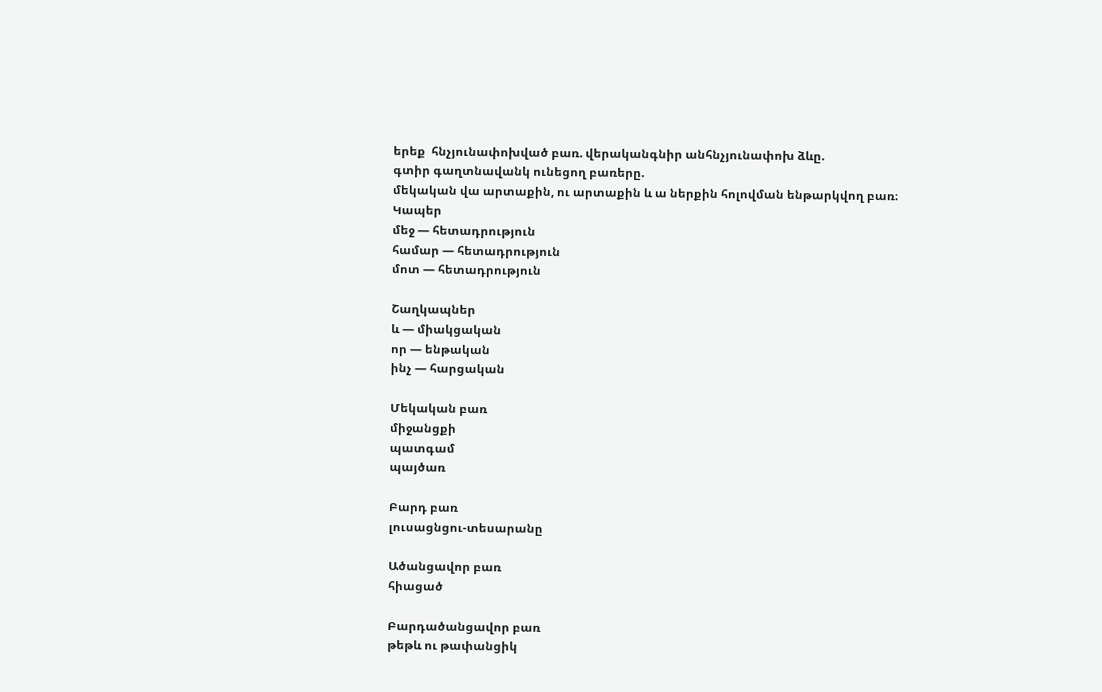երեք  հնչյունափոխված բառ. վերականգնիր անհնչյունափոխ ձևը.
գտիր գաղտնավանկ ունեցող բառերը.
մեկական վա արտաքին, ու արտաքին և ա ներքին հոլովման ենթարկվող բառ։
Կապեր
մեջ — հետադրություն
համար — հետադրություն
մոտ — հետադրություն

Շաղկապներ
և — միակցական
որ — ենթական
ինչ — հարցական

Մեկական բառ
միջանցքի
պատգամ
պայծառ

Բարդ բառ
լուսացնցու-տեսարանը

Ածանցավոր բառ
հիացած

Բարդածանցավոր բառ
թեթև ու թափանցիկ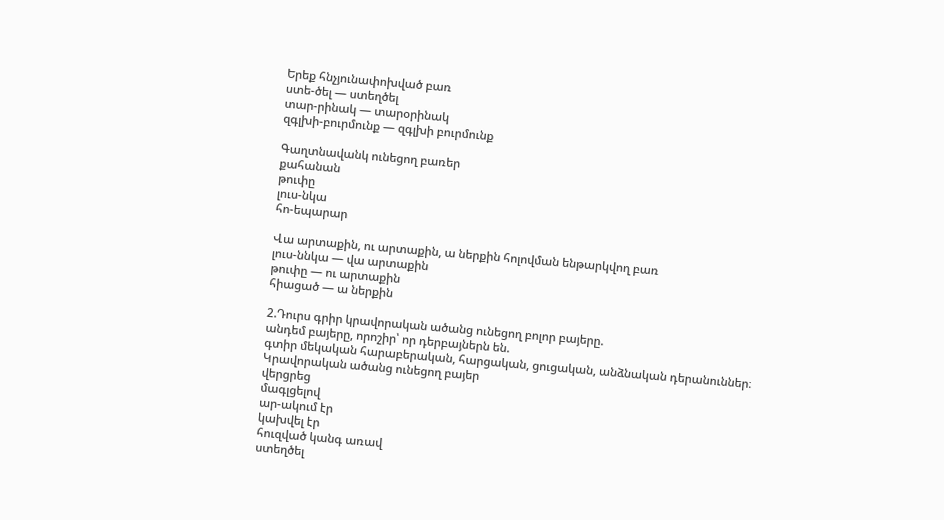Երեք հնչյունափոխված բառ
ստե-ծել — ստեղծել
տար-րինակ — տարօրինակ
զգլխի-բուրմունք — զգլխի բուրմունք

Գաղտնավանկ ունեցող բառեր
քահանան
թուփը
լուս-նկա
հո-եպարար

Վա արտաքին, ու արտաքին, ա ներքին հոլովման ենթարկվող բառ
լուս-ննկա — վա արտաքին
թուփը — ու արտաքին
հիացած — ա ներքին

2.Դուրս գրիր կրավորական ածանց ունեցող բոլոր բայերը.
անդեմ բայերը, որոշիր՝ որ դերբայներն են.
գտիր մեկական հարաբերական, հարցական, ցուցական, անձնական դերանուններ։
Կրավորական ածանց ունեցող բայեր
վերցրեց
մագլցելով
ար-ակում էր
կախվել էր
հուզված կանգ առավ
ստեղծել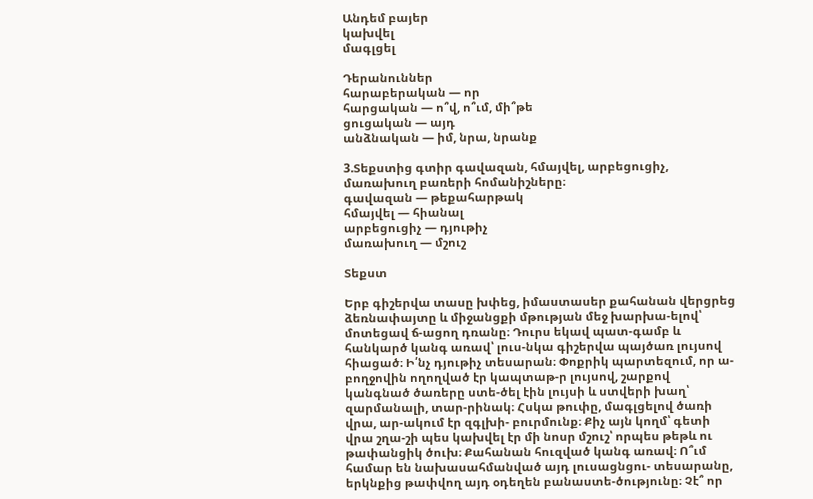Անդեմ բայեր
կախվել
մագլցել

Դերանուններ
հարաբերական — որ
հարցական — ո՞վ, ո՞ւմ, մի՞թե
ցուցական — այդ
անձնական — իմ, նրա, նրանք

3.Տեքստից գտիր գավազան, հմայվել, արբեցուցիչ, մառախուղ բառերի հոմանիշները։
գավազան — թեքահարթակ
հմայվել — հիանալ
արբեցուցիչ — դյութիչ
մառախուղ — մշուշ

Տեքստ

Երբ գիշերվա տասը խփեց, իմաստասեր քահանան վերցրեց ձեռնափայտը և միջանցքի մթության մեջ խարխա-ելով՝ մոտեցավ ճ-ացող դռանը։ Դուրս եկավ պատ-գամբ և հանկարծ կանգ առավ՝ լուս-նկա գիշերվա պայծառ լույսով հիացած։ Ի՛նչ դյութիչ տեսարան։ Փոքրիկ պարտեզում, որ ա-բողջովին ողողված էր կապտաթ-ր լույսով, շարքով կանգնած ծառերը ստե-ծել էին լույսի և ստվերի խաղ՝ զարմանալի, տար-րինակ։ Հսկա թուփը, մագլցելով ծառի վրա, ար-ակում էր զգլխի- բուրմունք։ Քիչ այն կողմ՝ գետի վրա շղա-շի պես կախվել էր մի նոսր մշուշ՝ որպես թեթև ու թափանցիկ ծուխ։ Քահանան հուզված կանգ առավ։ Ո՞ւմ համար են նախասահմանված այդ լուսացնցու- տեսարանը, երկնքից թափվող այդ օդեղեն բանաստե-ծությունը։ Չէ՞ որ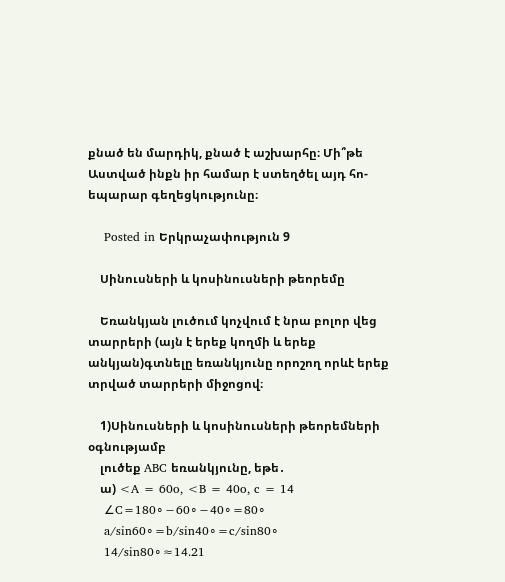քնած են մարդիկ, քնած է աշխարհը։ Մի՞թե Աստված ինքն իր համար է ստեղծել այդ հո-եպարար գեղեցկությունը։

    Posted in Երկրաչափություն 9

    Սինուսների և կոսինուսների թեորեմը

    Եռանկյան լուծում կոչվում է նրա բոլոր վեց տարրերի (այն է երեք կողմի և երեք անկյան)գտնելը եռանկյունը որոշող որևէ երեք տրված տարրերի միջոցով։

    1)Սինուսների և կոսինուսների թեորեմների օգնությամբ
    լուծեք ABC եռանկյունը, եթե․
    ա) <A = 60o, <B = 40o, c = 14
    ∠C=180∘−60∘−40∘=80∘
    a/sin60∘=b/sin40∘=c/sin80∘
    14/sin80∘≈14.21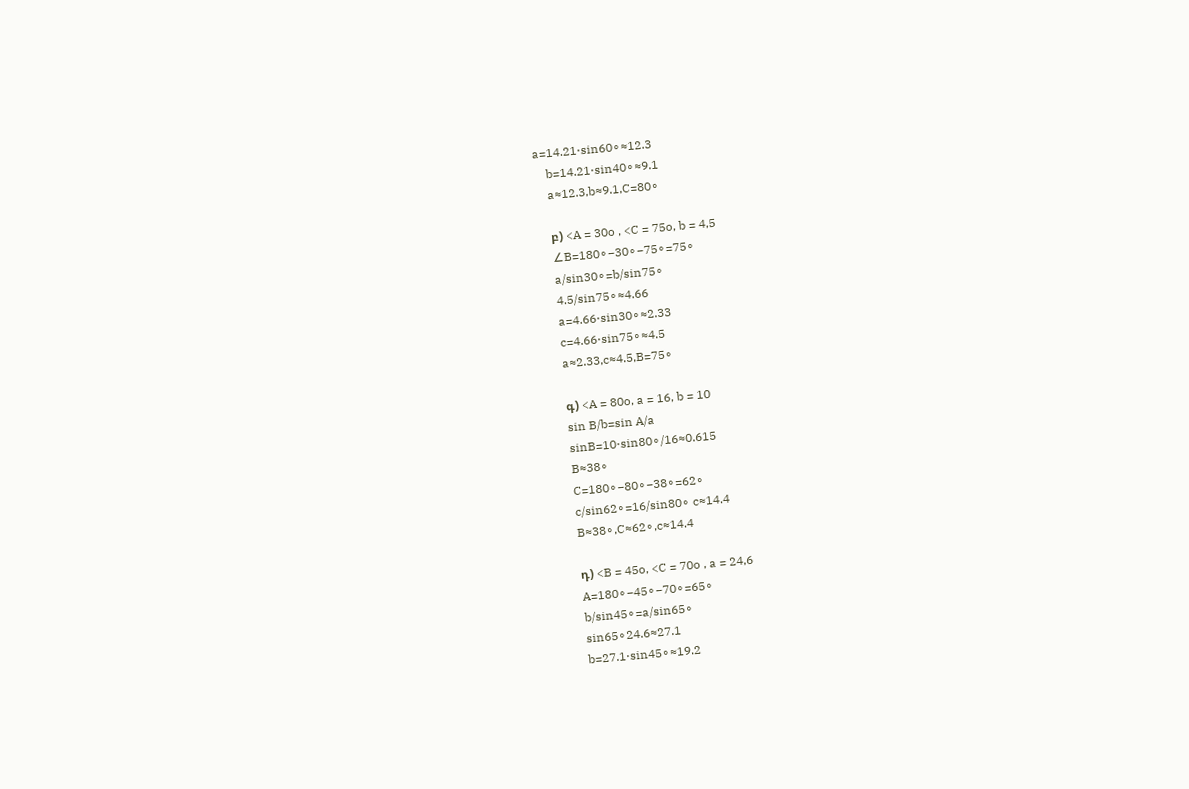a=14.21⋅sin60∘≈12.3
    b=14.21⋅sin40∘≈9.1
    a≈12.3,b≈9.1,C=80∘

    բ) <A = 30o , <C = 75o, b = 4,5
    ∠B=180∘−30∘−75∘=75∘
    a/sin30∘=b/sin75∘
    4.5/sin75∘≈4.66
    a=4.66⋅sin30∘≈2.33
    c=4.66⋅sin75∘≈4.5
    a≈2.33,c≈4.5,B=75∘

    գ) <A = 80o, a = 16, b = 10
    sin B/b=sin A/a
    sinB=10⋅sin80∘/16≈0.615
    B≈38∘
    C=180∘−80∘−38∘=62∘
    c/sin62∘=16/sin80∘ c≈14.4
    B≈38∘,C≈62∘,c≈14.4

    դ) <B = 45o, <C = 70o , a = 24,6
    A=180∘−45∘−70∘=65∘
    b/sin45∘=a/sin65∘
    sin65∘24.6≈27.1
    b=27.1⋅sin45∘≈19.2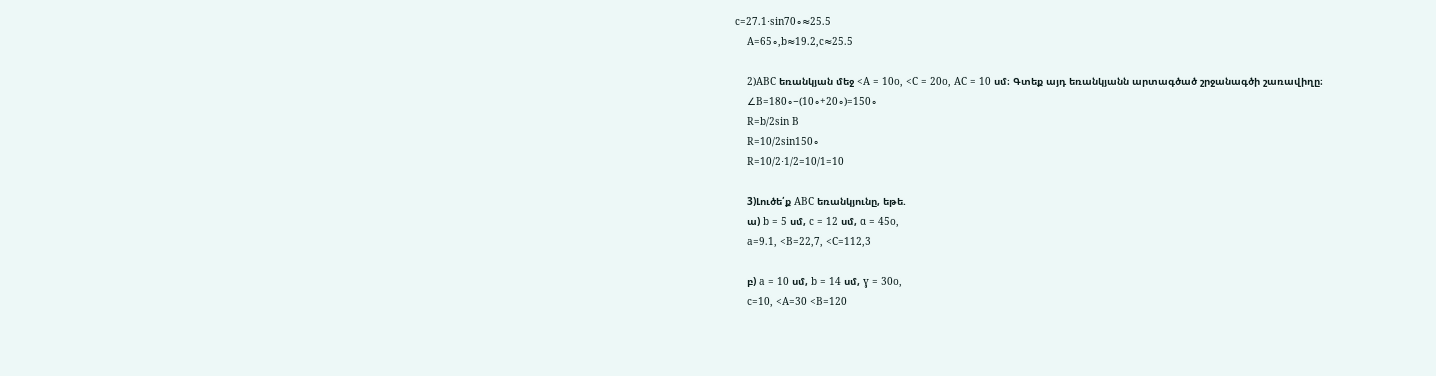c=27.1⋅sin70∘≈25.5
    A=65∘,b≈19.2,c≈25.5

    2)ABC եռանկյան մեջ <A = 10o, <C = 20o, AC = 10 սմ։ Գտեք այդ եռանկյանն արտագծած շրջանագծի շառավիղը։
    ∠B=180∘−(10∘+20∘)=150∘
    R=b/2sin B
    R=10/2sin150∘
    R=10/2⋅1/2=10/1=10

    3)Լուծե՛ք ABC եռանկյունը, եթե.
    ա) b = 5 սմ, c = 12 սմ, ɑ = 45o,
    a=9.1, <B=22,7, <C=112,3

    բ) a = 10 սմ, b = 14 սմ, ɣ = 30o,
    c=10, <A=30 <B=120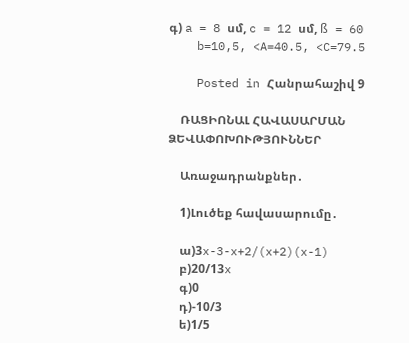գ) a = 8 սմ, c = 12 սմ, ß = 60
    b=10,5, <A=40.5, <C=79.5

    Posted in Հանրահաշիվ 9

    ՌԱՑԻՈՆԱԼ ՀԱՎԱՍԱՐՄԱՆ ՁԵՎԱՓՈԽՈՒԹՅՈՒՆՆԵՐ

    Առաջադրանքներ․

    1)Լուծեք հավասարումը․

    ա)3x-3-x+2/(x+2)(x-1)
    բ)20/13x
    գ)0
    դ)-10/3
    ե)1/5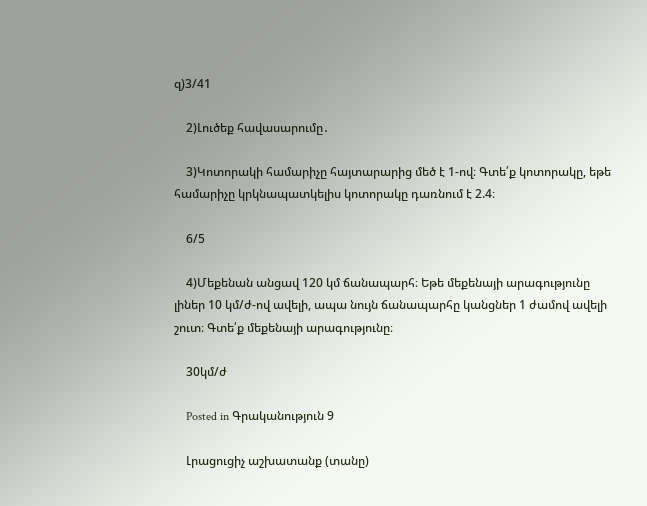զ)3/41

    2)Լուծեք հավասարումը․

    3)Կոտորակի համարիչը հայտարարից մեծ է 1-ով։ Գտե՛ք կոտորակը, եթե համարիչը կրկնապատկելիս կոտորակը դառնում է 2.4։

    6/5

    4)Մեքենան անցավ 120 կմ ճանապարհ։ Եթե մեքենայի արագությունը լիներ 10 կմ/ժ-ով ավելի, ապա նույն ճանապարհը կանցներ 1 ժամով ավելի շուտ։ Գտե՛ք մեքենայի արագությունը։

    30կմ/ժ

    Posted in Գրականություն 9

    Լրացուցիչ աշխատանք (տանը)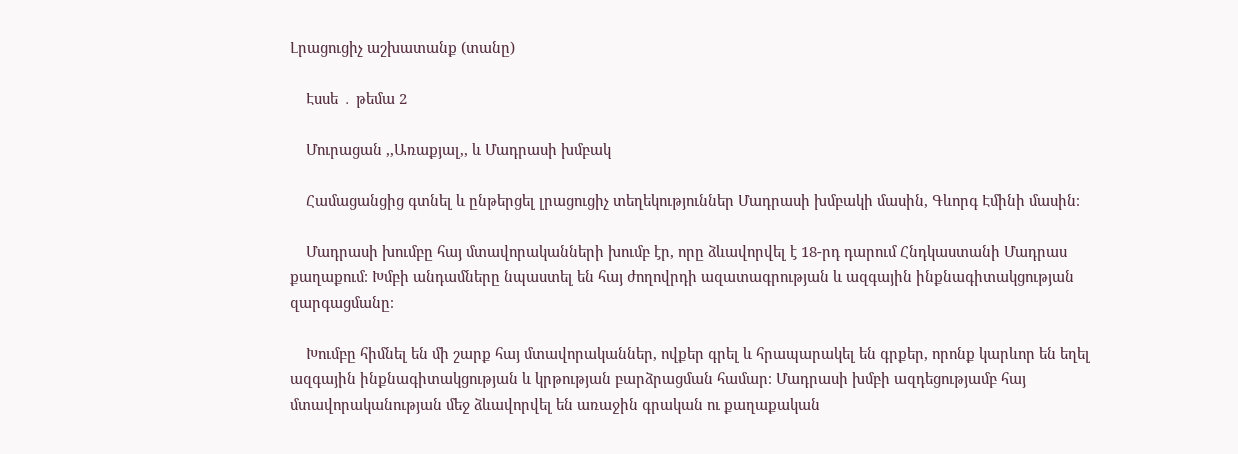Լրացուցիչ աշխատանք (տանը)

    Էսսե ․ թեմա 2

    Մուրացան ,,Առաքյալ,, և Մադրասի խմբակ

    Համացանցից գտնել և ընթերցել լրացուցիչ տեղեկություններ Մադրասի խմբակի մասին, Գևորգ Էմինի մասին։

    Մադրասի խումբը հայ մտավորականների խումբ էր, որը ձևավորվել է 18-րդ դարում Հնդկաստանի Մադրաս քաղաքում։ Խմբի անդամները նպաստել են հայ ժողովրդի ազատագրության և ազգային ինքնագիտակցության զարգացմանը։

    Խումբը հիմնել են մի շարք հայ մտավորականներ, ովքեր գրել և հրապարակել են գրքեր, որոնք կարևոր են եղել ազգային ինքնագիտակցության և կրթության բարձրացման համար։ Մադրասի խմբի ազդեցությամբ հայ մտավորականության մեջ ձևավորվել են առաջին գրական ու քաղաքական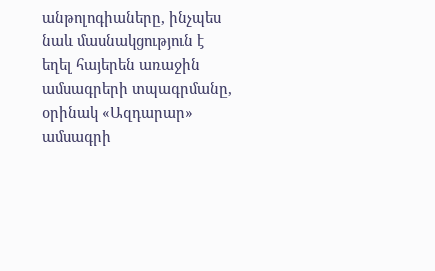անթոլոգիաները, ինչպես նաև մասնակցություն է եղել հայերեն առաջին ամսագրերի տպագրմանը, օրինակ «Ազդարար» ամսագրի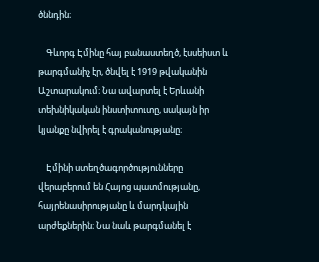ծննդին։

    Գևորգ Էմինը հայ բանաստեղծ, էսսեիստ և թարգմանիչ էր, ծնվել է 1919 թվականին Աշտարակում։ Նա ավարտել է Երևանի տեխնիկական ինստիտուտը, սակայն իր կյանքը նվիրել է գրականությանը։

    Էմինի ստեղծագործությունները վերաբերում են Հայոց պատմությանը, հայրենասիրությանը և մարդկային արժեքներին։ Նա նաև թարգմանել է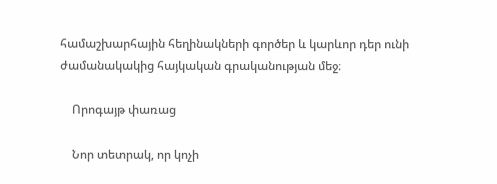համաշխարհային հեղինակների գործեր և կարևոր դեր ունի ժամանակակից հայկական գրականության մեջ։

    Որոգայթ փառաց

    Նոր տետրակ, որ կոչի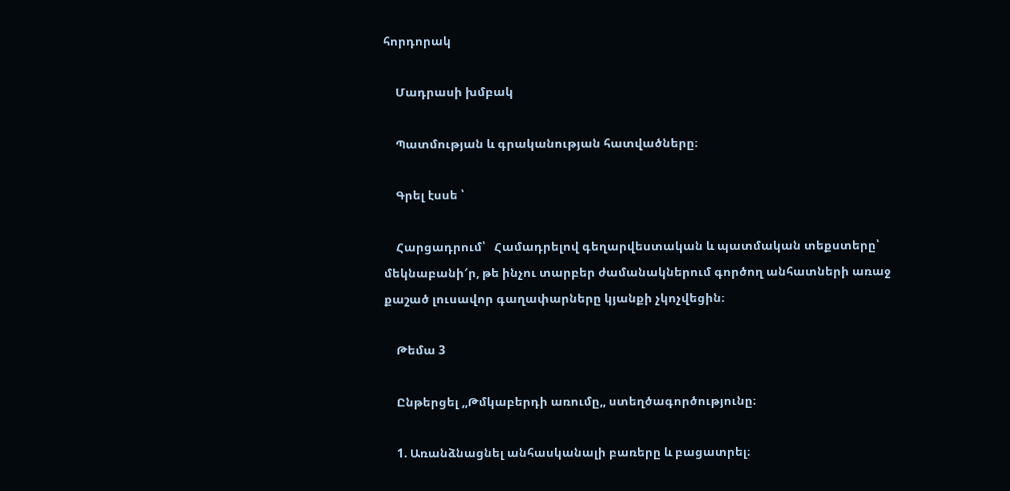հորդորակ

    Մադրասի խմբակ

    Պատմության և գրականության հատվածները։

    Գրել էսսե ՝

    Հարցադրում՝   Համադրելով գեղարվեստական և պատմական տեքստերը՝ մեկնաբանի′ր, թե ինչու տարբեր ժամանակներում գործող անհատների առաջ քաշած լուսավոր գաղափարները կյանքի չկոչվեցին։

    Թեմա 3

    Ընթերցել ,,Թմկաբերդի առումը,, ստեղծագործությունը։

    1. Առանձնացնել անհասկանալի բառերը և բացատրել։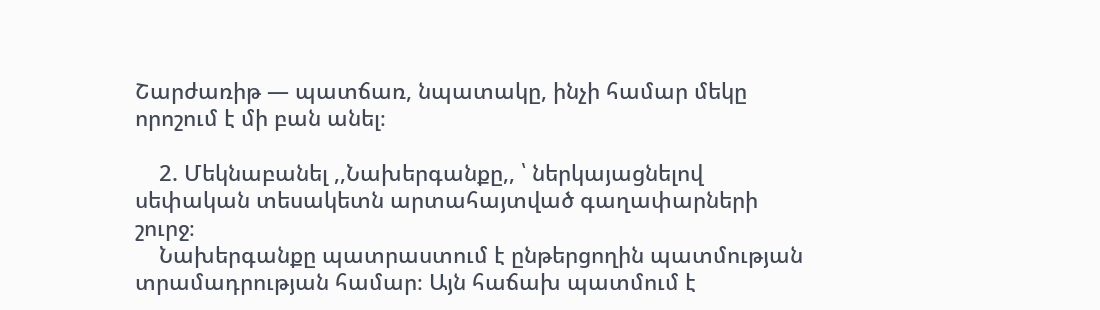Շարժառիթ — պատճառ, նպատակը, ինչի համար մեկը որոշում է մի բան անել։

    2. Մեկնաբանել ,,Նախերգանքը,, ՝ ներկայացնելով սեփական տեսակետն արտահայտված գաղափարների շուրջ։
    Նախերգանքը պատրաստում է ընթերցողին պատմության տրամադրության համար։ Այն հաճախ պատմում է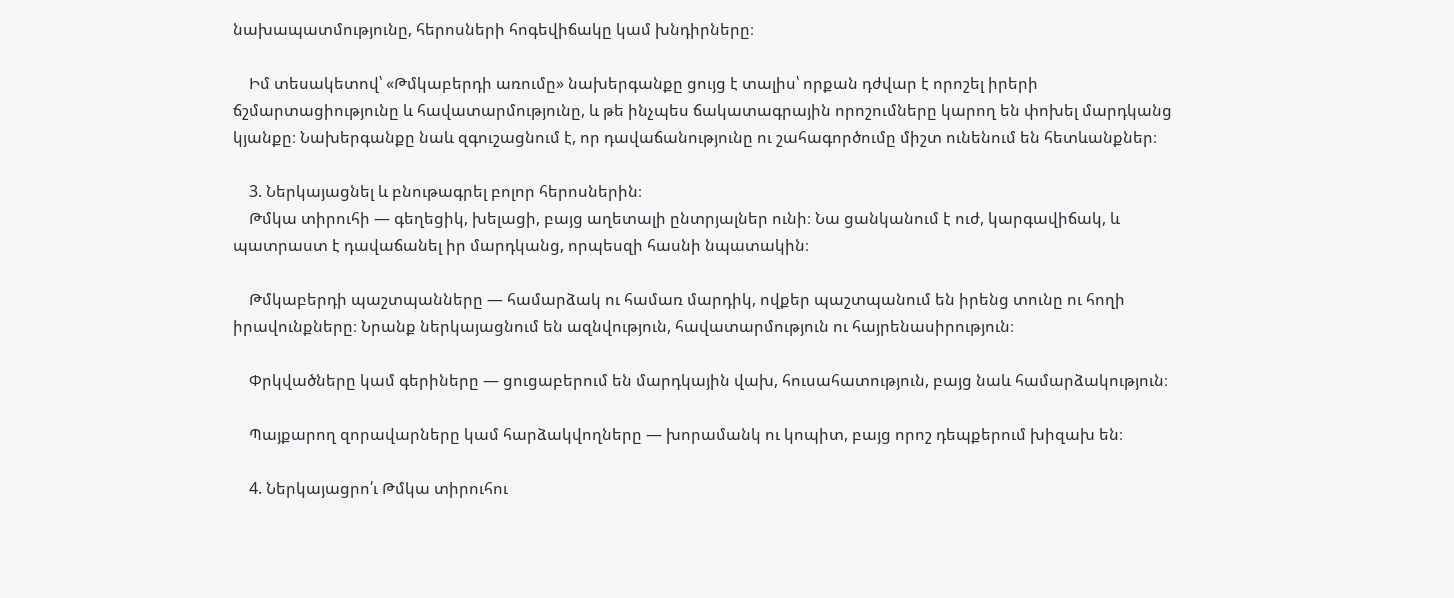նախապատմությունը, հերոսների հոգեվիճակը կամ խնդիրները։

    Իմ տեսակետով՝ «Թմկաբերդի առումը» նախերգանքը ցույց է տալիս՝ որքան դժվար է որոշել իրերի ճշմարտացիությունը և հավատարմությունը, և թե ինչպես ճակատագրային որոշումները կարող են փոխել մարդկանց կյանքը։ Նախերգանքը նաև զգուշացնում է, որ դավաճանությունը ու շահագործումը միշտ ունենում են հետևանքներ։

    3. Ներկայացնել և բնութագրել բոլոր հերոսներին։
    Թմկա տիրուհի — գեղեցիկ, խելացի, բայց աղետալի ընտրյալներ ունի։ Նա ցանկանում է ուժ, կարգավիճակ, և պատրաստ է դավաճանել իր մարդկանց, որպեսզի հասնի նպատակին։

    Թմկաբերդի պաշտպանները — համարձակ ու համառ մարդիկ, ովքեր պաշտպանում են իրենց տունը ու հողի իրավունքները։ Նրանք ներկայացնում են ազնվություն, հավատարմություն ու հայրենասիրություն։

    Փրկվածները կամ գերիները — ցուցաբերում են մարդկային վախ, հուսահատություն, բայց նաև համարձակություն։

    Պայքարող զորավարները կամ հարձակվողները — խորամանկ ու կոպիտ, բայց որոշ դեպքերում խիզախ են։

    4. Ներկայացրո՛ւ Թմկա տիրուհու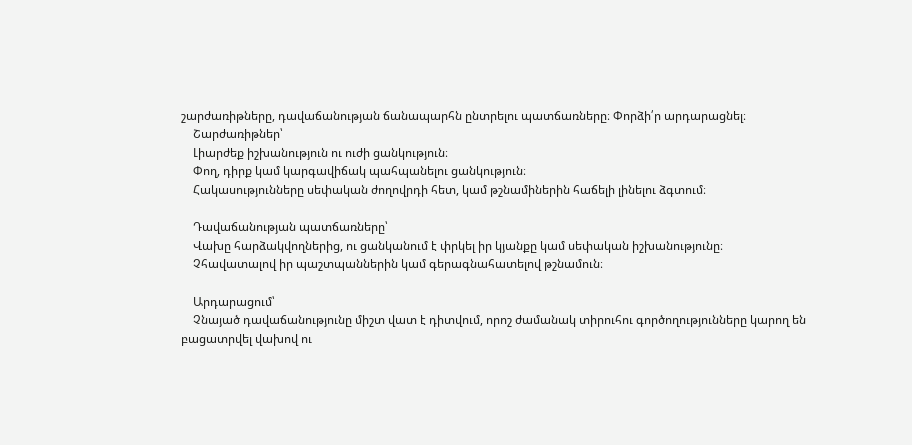շարժառիթները, դավաճանության ճանապարհն ընտրելու պատճառները։ Փորձի՛ր արդարացնել։
    Շարժառիթներ՝
    Լիարժեք իշխանություն ու ուժի ցանկություն։
    Փող, դիրք կամ կարգավիճակ պահպանելու ցանկություն։
    Հակասությունները սեփական ժողովրդի հետ, կամ թշնամիներին հաճելի լինելու ձգտում։

    Դավաճանության պատճառները՝
    Վախը հարձակվողներից, ու ցանկանում է փրկել իր կյանքը կամ սեփական իշխանությունը։
    Չհավատալով իր պաշտպաններին կամ գերագնահատելով թշնամուն։

    Արդարացում՝
    Չնայած դավաճանությունը միշտ վատ է դիտվում, որոշ ժամանակ տիրուհու գործողությունները կարող են բացատրվել վախով ու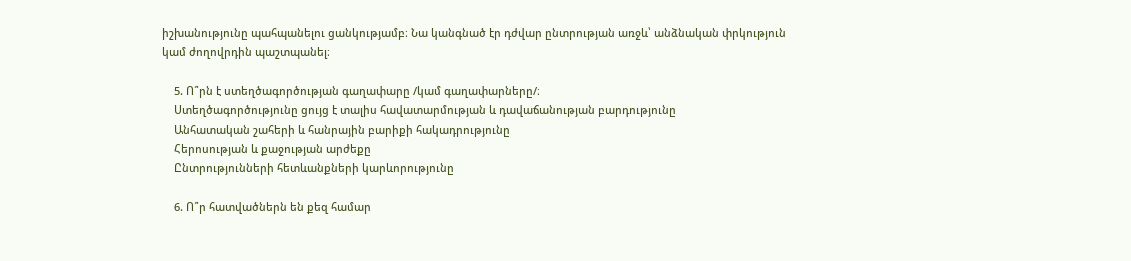իշխանությունը պահպանելու ցանկությամբ։ Նա կանգնած էր դժվար ընտրության առջև՝ անձնական փրկություն կամ ժողովրդին պաշտպանել։

    5. Ո՞րն է ստեղծագործության գաղափարը /կամ գաղափարները/։
    Ստեղծագործությունը ցույց է տալիս հավատարմության և դավաճանության բարդությունը
    Անհատական շահերի և հանրային բարիքի հակադրությունը
    Հերոսության և քաջության արժեքը
    Ընտրությունների հետևանքների կարևորությունը

    6. Ո՞ր հատվածներն են քեզ համար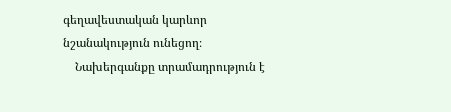գեղավեստական կարևոր նշանակություն ունեցող։
    Նախերգանքը տրամադրություն է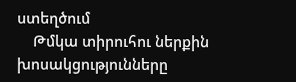ստեղծում
    Թմկա տիրուհու ներքին խոսակցությունները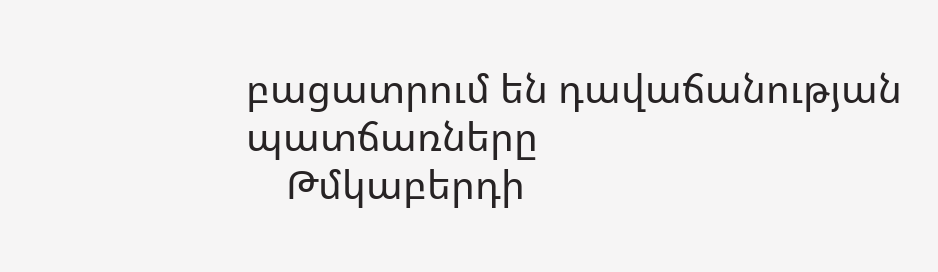բացատրում են դավաճանության պատճառները
    Թմկաբերդի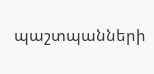պաշտպանների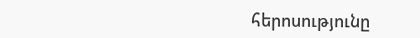հերոսությունը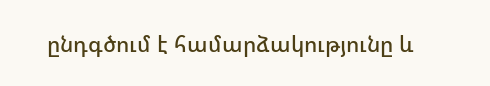ընդգծում է համարձակությունը և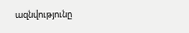ազնվությունը